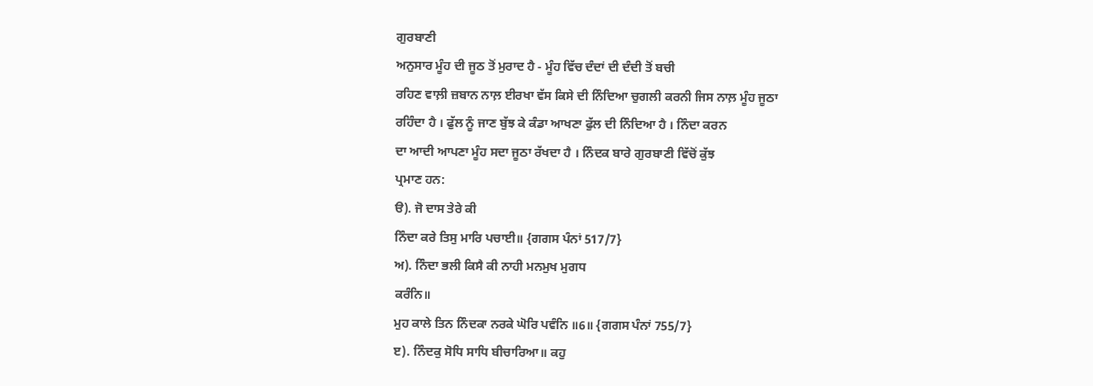ਗੁਰਬਾਣੀ
ਅਨੁਸਾਰ ਮੂੰਹ ਦੀ ਜੂਠ ਤੋਂ ਮੁਰਾਦ ਹੈ - ਮੂੰਹ ਵਿੱਚ ਦੰਦਾਂ ਦੀ ਦੰਦੀ ਤੋਂ ਬਚੀ
ਰਹਿਣ ਵਾਲ਼ੀ ਜ਼ਬਾਨ ਨਾਲ਼ ਈਰਖਾ ਵੱਸ ਕਿਸੇ ਦੀ ਨਿੰਦਿਆ ਚੁਗਲੀ ਕਰਨੀ ਜਿਸ ਨਾਲ਼ ਮੂੰਹ ਜੂਠਾ
ਰਹਿੰਦਾ ਹੈ । ਫੁੱਲ ਨੂੰ ਜਾਣ ਬੁੱਝ ਕੇ ਕੰਡਾ ਆਖਣਾ ਫੁੱਲ ਦੀ ਨਿੰਦਿਆ ਹੈ । ਨਿੰਦਾ ਕਰਨ
ਦਾ ਆਦੀ ਆਪਣਾ ਮੂੰਹ ਸਦਾ ਜੂਠਾ ਰੱਖਦਾ ਹੈ । ਨਿੰਦਕ ਬਾਰੇ ਗੁਰਬਾਣੀ ਵਿੱਚੋਂ ਕੁੱਝ
ਪ੍ਰਮਾਣ ਹਨ:
ੳ). ਜੋ ਦਾਸ ਤੇਰੇ ਕੀ
ਨਿੰਦਾ ਕਰੇ ਤਿਸੁ ਮਾਰਿ ਪਚਾਈ॥ {ਗਗਸ ਪੰਨਾਂ 517/7}
ਅ). ਨਿੰਦਾ ਭਲੀ ਕਿਸੈ ਕੀ ਨਾਹੀ ਮਨਮੁਖ ਮੁਗਧ
ਕਰੰਨਿ॥
ਮੁਹ ਕਾਲੇ ਤਿਨ ਨਿੰਦਕਾ ਨਰਕੇ ਘੋਰਿ ਪਵੰਨਿ ॥6॥ {ਗਗਸ ਪੰਨਾਂ 755/7}
ੲ). ਨਿੰਦਕੁ ਸੋਧਿ ਸਾਧਿ ਬੀਚਾਰਿਆ॥ ਕਹੁ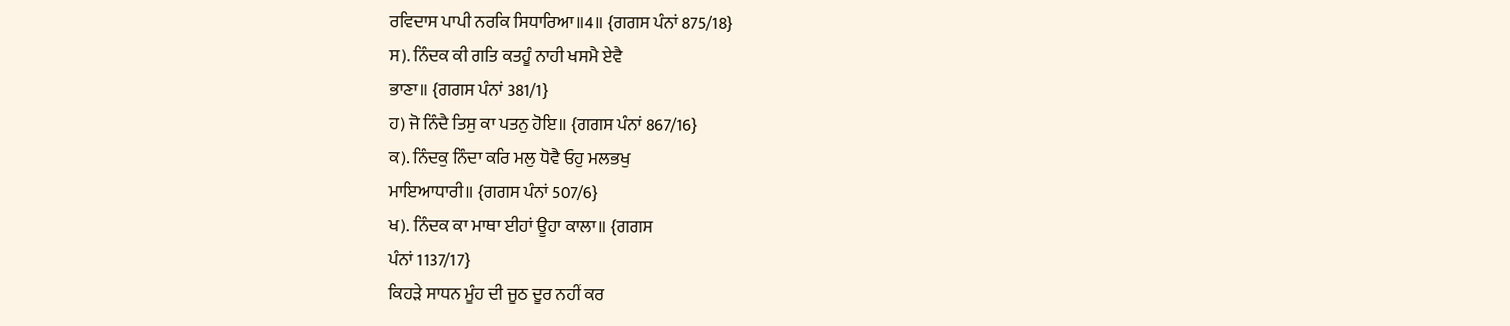ਰਵਿਦਾਸ ਪਾਪੀ ਨਰਕਿ ਸਿਧਾਰਿਆ॥4॥ {ਗਗਸ ਪੰਨਾਂ 875/18}
ਸ). ਨਿੰਦਕ ਕੀ ਗਤਿ ਕਤਹੂੰ ਨਾਹੀ ਖਸਮੈ ਏਵੈ
ਭਾਣਾ॥ {ਗਗਸ ਪੰਨਾਂ 381/1}
ਹ) ਜੋ ਨਿੰਦੈ ਤਿਸੁ ਕਾ ਪਤਨੁ ਹੋਇ॥ {ਗਗਸ ਪੰਨਾਂ 867/16}
ਕ). ਨਿੰਦਕੁ ਨਿੰਦਾ ਕਰਿ ਮਲੁ ਧੋਵੈ ਓਹੁ ਮਲਭਖੁ
ਮਾਇਆਧਾਰੀ॥ {ਗਗਸ ਪੰਨਾਂ 507/6}
ਖ). ਨਿੰਦਕ ਕਾ ਮਾਥਾ ਈਹਾਂ ਊਹਾ ਕਾਲਾ॥ {ਗਗਸ
ਪੰਨਾਂ 1137/17}
ਕਿਹੜੇ ਸਾਧਨ ਮੂੰਹ ਦੀ ਜੂਠ ਦੂਰ ਨਹੀਂ ਕਰ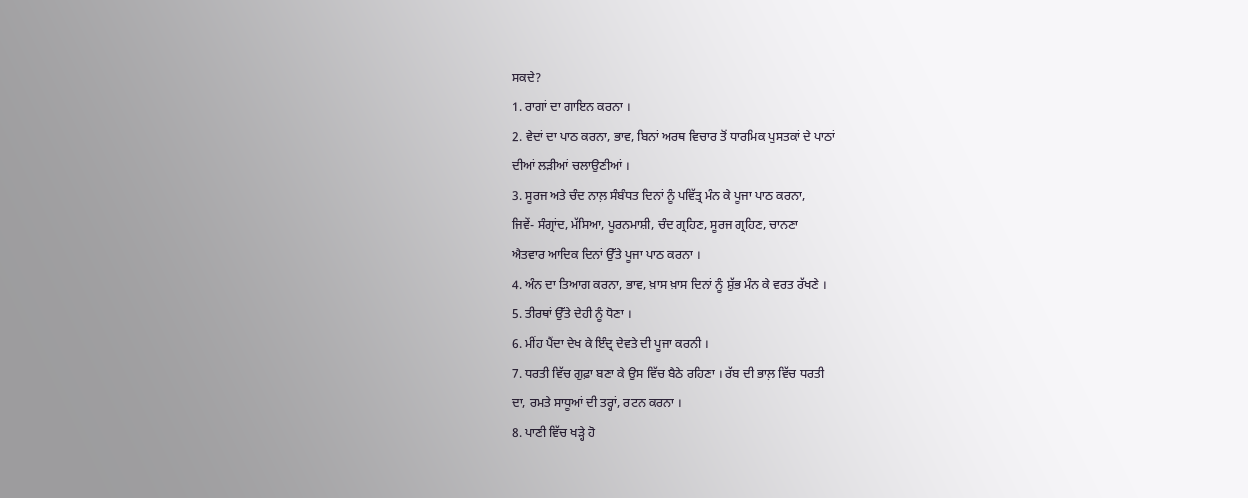ਸਕਦੇ?
1. ਰਾਗਾਂ ਦਾ ਗਾਇਨ ਕਰਨਾ ।
2. ਵੇਦਾਂ ਦਾ ਪਾਠ ਕਰਨਾ, ਭਾਵ, ਬਿਨਾਂ ਅਰਥ ਵਿਚਾਰ ਤੋਂ ਧਾਰਮਿਕ ਪੁਸਤਕਾਂ ਦੇ ਪਾਠਾਂ
ਦੀਆਂ ਲੜੀਆਂ ਚਲਾਉਣੀਆਂ ।
3. ਸੂਰਜ ਅਤੇ ਚੰਦ ਨਾਲ਼ ਸੰਬੰਧਤ ਦਿਨਾਂ ਨੂੰ ਪਵਿੱਤ੍ਰ ਮੰਨ ਕੇ ਪੂਜਾ ਪਾਠ ਕਰਨਾ,
ਜਿਵੇਂ- ਸੰਗ੍ਰਾਂਦ, ਮੱਸਿਆ, ਪੂਰਨਮਾਸ਼ੀ, ਚੰਦ ਗ੍ਰਹਿਣ, ਸੂਰਜ ਗ੍ਰਹਿਣ, ਚਾਨਣਾ
ਐਤਵਾਰ ਆਦਿਕ ਦਿਨਾਂ ਉੱਤੇ ਪੂਜਾ ਪਾਠ ਕਰਨਾ ।
4. ਅੰਨ ਦਾ ਤਿਆਗ ਕਰਨਾ, ਭਾਵ, ਖ਼ਾਸ ਖ਼ਾਸ ਦਿਨਾਂ ਨੂੰ ਸ਼ੁੱਭ ਮੰਨ ਕੇ ਵਰਤ ਰੱਖਣੇ ।
5. ਤੀਰਥਾਂ ਉੱਤੇ ਦੇਹੀ ਨੂੰ ਧੋਣਾ ।
6. ਮੀਂਹ ਪੈਂਦਾ ਦੇਖ ਕੇ ਇੰਦ੍ਰ ਦੇਵਤੇ ਦੀ ਪੂਜਾ ਕਰਨੀ ।
7. ਧਰਤੀ ਵਿੱਚ ਗੁਫ਼ਾ ਬਣਾ ਕੇ ਉਸ ਵਿੱਚ ਬੈਠੇ ਰਹਿਣਾ । ਰੱਬ ਦੀ ਭਾਲ਼ ਵਿੱਚ ਧਰਤੀ
ਦਾ, ਰਮਤੇ ਸਾਧੂਆਂ ਦੀ ਤਰ੍ਹਾਂ, ਰਟਨ ਕਰਨਾ ।
8. ਪਾਣੀ ਵਿੱਚ ਖੜ੍ਹੇ ਹੋ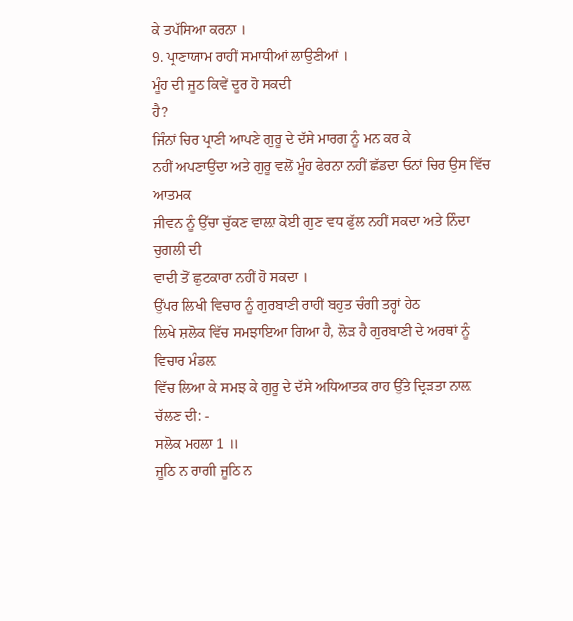ਕੇ ਤਪੱਸਿਆ ਕਰਨਾ ।
9. ਪ੍ਰਾਣਾਯਾਮ ਰਾਹੀਂ ਸਮਾਧੀਆਂ ਲਾਉਣੀਆਂ ।
ਮੂੰਹ ਦੀ ਜੂਠ ਕਿਵੇਂ ਦੂਰ ਹੋ ਸਕਦੀ
ਹੈ?
ਜਿੰਨਾਂ ਚਿਰ ਪ੍ਰਾਣੀ ਆਪਣੇ ਗੁਰੂ ਦੇ ਦੱਸੇ ਮਾਰਗ ਨੂੰ ਮਨ ਕਰ ਕੇ
ਨਹੀਂ ਅਪਣਾਉਂਦਾ ਅਤੇ ਗੁਰੂ ਵਲੋਂ ਮੂੰਹ ਫੇਰਨਾ ਨਹੀਂ ਛੱਡਦਾ ਓਨਾਂ ਚਿਰ ਉਸ ਵਿੱਚ ਆਤਮਕ
ਜੀਵਨ ਨੂੰ ਉੱਚਾ ਚੁੱਕਣ ਵਾਲ਼ਾ ਕੋਈ ਗੁਣ ਵਧ ਫੁੱਲ ਨਹੀਂ ਸਕਦਾ ਅਤੇ ਨਿੰਦਾ ਚੁਗਲੀ ਦੀ
ਵਾਦੀ ਤੋਂ ਛੁਟਕਾਰਾ ਨਹੀਂ ਹੋ ਸਕਦਾ ।
ਉੱਪਰ ਲਿਖੀ ਵਿਚਾਰ ਨੂੰ ਗੁਰਬਾਣੀ ਰਾਹੀਂ ਬਹੁਤ ਚੰਗੀ ਤਰ੍ਹਾਂ ਹੇਠ
ਲਿਖੇ ਸ਼ਲੋਕ ਵਿੱਚ ਸਮਝਾਇਆ ਗਿਆ ਹੈ, ਲੋੜ ਹੈ ਗੁਰਬਾਣੀ ਦੇ ਅਰਥਾਂ ਨੂੰ ਵਿਚਾਰ ਮੰਡਲ਼
ਵਿੱਚ ਲਿਆ ਕੇ ਸਮਝ ਕੇ ਗੁਰੂ ਦੇ ਦੱਸੇ ਅਧਿਆਤਕ ਰਾਹ ਉੱਤੇ ਦ੍ਰਿੜਤਾ ਨਾਲ਼ ਚੱਲਣ ਦੀ: -
ਸਲੋਕ ਮਹਲਾ 1 ॥
ਜੂਠਿ ਨ ਰਾਗੀ ਜੂਠਿ ਨ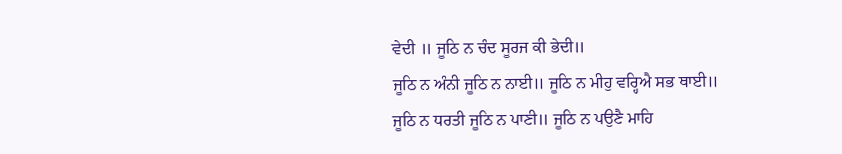ਵੇਦੀ ॥ ਜੂਠਿ ਨ ਚੰਦ ਸੂਰਜ ਕੀ ਭੇਦੀ॥
ਜੂਠਿ ਨ ਅੰਨੀ ਜੂਠਿ ਨ ਨਾਈ॥ ਜੂਠਿ ਨ ਮੀਹੁ ਵਰ੍ਹਿਐ ਸਭ ਥਾਈ॥
ਜੂਠਿ ਨ ਧਰਤੀ ਜੂਠਿ ਨ ਪਾਣੀ॥ ਜੂਠਿ ਨ ਪਉਣੈ ਮਾਹਿ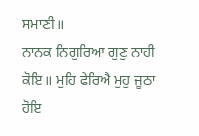ਸਮਾਣੀ॥
ਨਾਨਕ ਨਿਗੁਰਿਆ ਗੁਣੁ ਨਾਹੀ ਕੋਇ॥ ਮੁਹਿ ਫੇਰਿਐ ਮੁਹੁ ਜੂਠਾ ਹੋਇ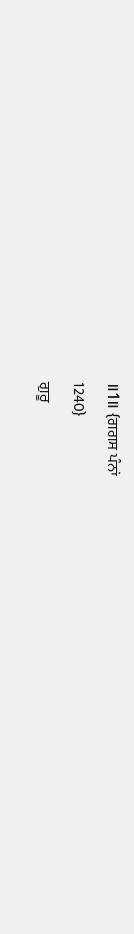॥1॥ {ਗਗਸ ਪੰਨਾਂ
1240}
ਗੁਰੂ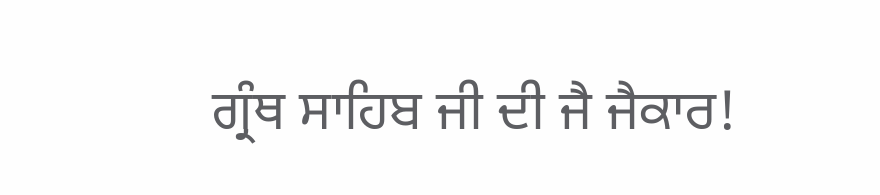ਗ੍ਰੰਥ ਸਾਹਿਬ ਜੀ ਦੀ ਜੈ ਜੈਕਾਰ!